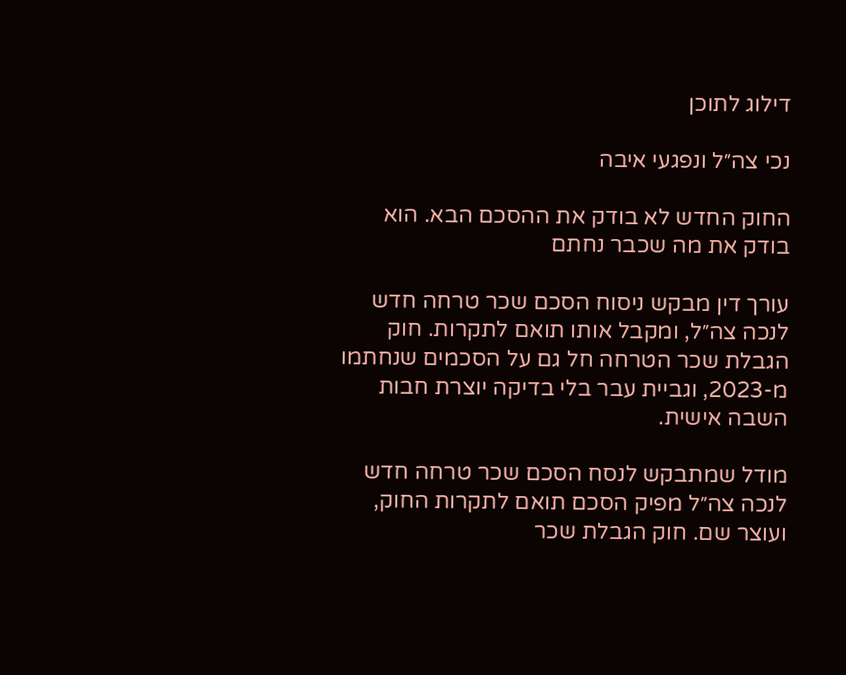דילוג לתוכן

נכי צה״ל ונפגעי איבה

החוק החדש לא בודק את ההסכם הבא. הוא בודק את מה שכבר נחתם

עורך דין מבקש ניסוח הסכם שכר טרחה חדש לנכה צה״ל, ומקבל אותו תואם לתקרות. חוק הגבלת שכר הטרחה חל גם על הסכמים שנחתמו מ-2023, וגביית עבר בלי בדיקה יוצרת חבות השבה אישית.

מודל שמתבקש לנסח הסכם שכר טרחה חדש לנכה צה״ל מפיק הסכם תואם לתקרות החוק, ועוצר שם. חוק הגבלת שכר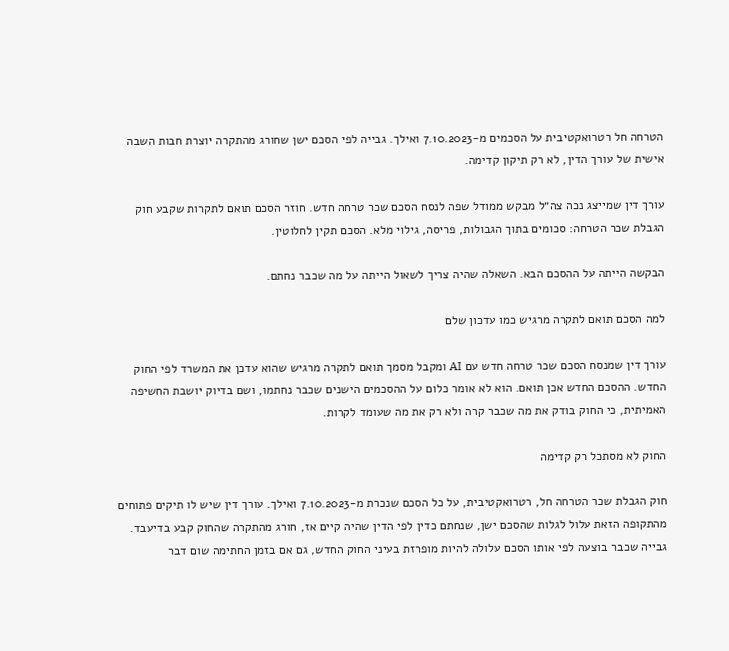הטרחה חל רטרואקטיבית על הסכמים מ-7.10.2023 ואילך. גבייה לפי הסכם ישן שחורג מהתקרה יוצרת חבות השבה אישית של עורך הדין, לא רק תיקון קדימה.

עורך דין שמייצג נכה צה״ל מבקש ממודל שפה לנסח הסכם שכר טרחה חדש. חוזר הסכם תואם לתקרות שקבע חוק הגבלת שכר הטרחה: סכומים בתוך הגבולות, פריסה, גילוי מלא. הסכם תקין לחלוטין.

הבקשה הייתה על ההסכם הבא. השאלה שהיה צריך לשאול הייתה על מה שכבר נחתם.

למה הסכם תואם לתקרה מרגיש כמו עדכון שלם

עורך דין שמנסח הסכם שכר טרחה חדש עם AI ומקבל מסמך תואם לתקרה מרגיש שהוא עדכן את המשרד לפי החוק החדש. ההסכם החדש אכן תואם. הוא לא אומר כלום על ההסכמים הישנים שכבר נחתמו, ושם בדיוק יושבת החשיפה האמיתית, כי החוק בודק את מה שכבר קרה ולא רק את מה שעומד לקרות.

החוק לא מסתכל רק קדימה

חוק הגבלת שכר הטרחה חל, רטרואקטיבית, על כל הסכם שנכרת מ-7.10.2023 ואילך. עורך דין שיש לו תיקים פתוחים מהתקופה הזאת עלול לגלות שהסכם ישן, שנחתם כדין לפי הדין שהיה קיים אז, חורג מהתקרה שהחוק קבע בדיעבד. גבייה שכבר בוצעה לפי אותו הסכם עלולה להיות מופרזת בעיני החוק החדש, גם אם בזמן החתימה שום דבר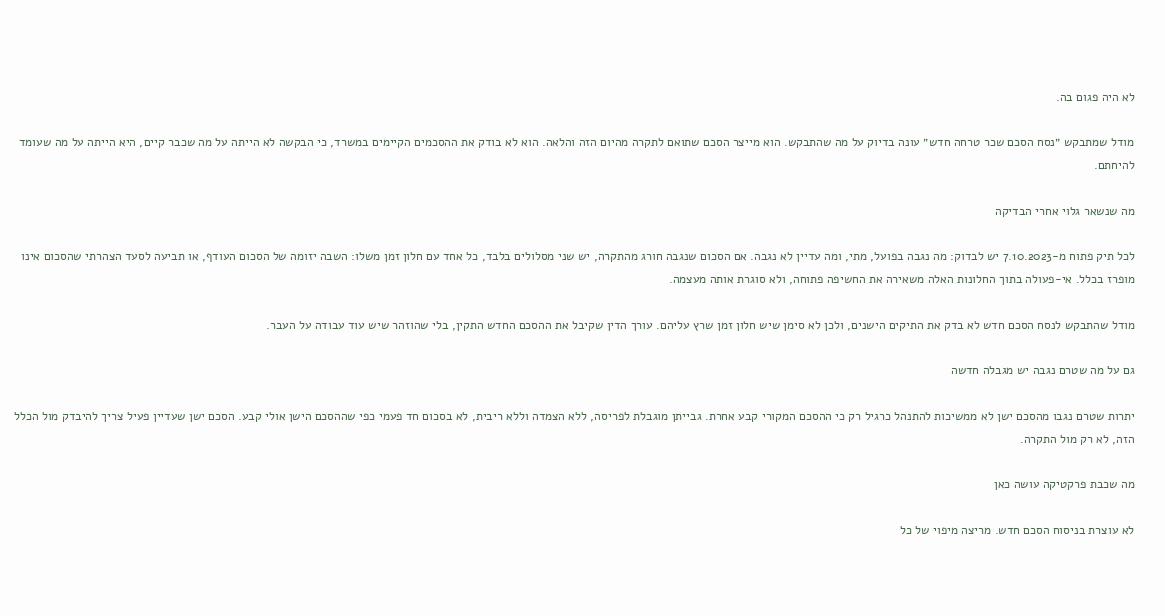לא היה פגום בה.

מודל שמתבקש ״נסח הסכם שכר טרחה חדש״ עונה בדיוק על מה שהתבקש. הוא מייצר הסכם שתואם לתקרה מהיום הזה והלאה. הוא לא בודק את ההסכמים הקיימים במשרד, כי הבקשה לא הייתה על מה שכבר קיים, היא הייתה על מה שעומד להיחתם.

מה שנשאר גלוי אחרי הבדיקה

לכל תיק פתוח מ-7.10.2023 יש לבדוק: מה נגבה בפועל, מתי, ומה עדיין לא נגבה. אם הסכום שנגבה חורג מהתקרה, יש שני מסלולים בלבד, כל אחד עם חלון זמן משלו: השבה יזומה של הסכום העודף, או תביעה לסעד הצהרתי שהסכום אינו מופרז בכלל. אי-פעולה בתוך החלונות האלה משאירה את החשיפה פתוחה, ולא סוגרת אותה מעצמה.

מודל שהתבקש לנסח הסכם חדש לא בדק את התיקים הישנים, ולכן לא סימן שיש חלון זמן שרץ עליהם. עורך הדין שקיבל את ההסכם החדש התקין, בלי שהוזהר שיש עוד עבודה על העבר.

גם על מה שטרם נגבה יש מגבלה חדשה

יתרות שטרם נגבו מהסכם ישן לא ממשיכות להתנהל כרגיל רק כי ההסכם המקורי קבע אחרת. גבייתן מוגבלת לפריסה, ללא הצמדה וללא ריבית, לא בסכום חד פעמי כפי שההסכם הישן אולי קבע. הסכם ישן שעדיין פעיל צריך להיבדק מול הכלל הזה, לא רק מול התקרה.

מה שכבת פרקטיקה עושה כאן

לא עוצרת בניסוח הסכם חדש. מריצה מיפוי של כל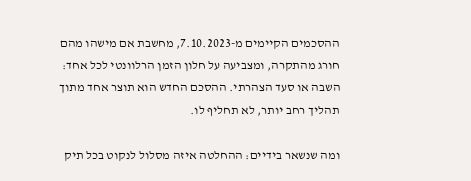ההסכמים הקיימים מ-7.10.2023, מחשבת אם מישהו מהם חורג מהתקרה, ומצביעה על חלון הזמן הרלוונטי לכל אחד: השבה או סעד הצהרתי. ההסכם החדש הוא תוצר אחד מתוך תהליך רחב יותר, לא תחליף לו.

ומה שנשאר בידיים: ההחלטה איזה מסלול לנקוט בכל תיק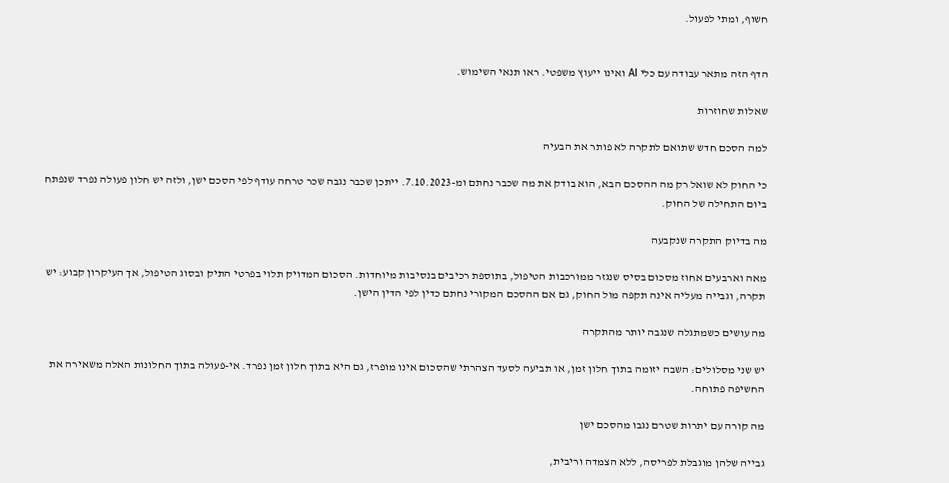חשוף, ומתי לפעול.


הדף הזה מתאר עבודה עם כלי AI ואינו ייעוץ משפטי. ראו תנאי השימוש.

שאלות שחוזרות

למה הסכם חדש שתואם לתקרה לא פותר את הבעיה

כי החוק לא שואל רק מה ההסכם הבא, הוא בודק את מה שכבר נחתם ומ-7.10.2023. ייתכן שכבר נגבה שכר טרחה עודף לפי הסכם ישן, ולזה יש חלון פעולה נפרד שנפתח ביום התחילה של החוק.

מה בדיוק התקרה שנקבעה

מאה וארבעים אחוז מסכום בסיס שנגזר ממורכבות הטיפול, בתוספת רכיבים בנסיבות מיוחדות. הסכום המדויק תלוי בפרטי התיק ובסוג הטיפול, אך העיקרון קבוע: יש תקרה, וגבייה מעליה אינה תקפה מול החוק, גם אם ההסכם המקורי נחתם כדין לפי הדין הישן.

מה עושים כשמתגלה שנגבה יותר מהתקרה

יש שני מסלולים: השבה יזומה בתוך חלון זמן, או תביעה לסעד הצהרתי שהסכום אינו מופרז, גם היא בתוך חלון זמן נפרד. אי-פעולה בתוך החלונות האלה משאירה את החשיפה פתוחה.

מה קורה עם יתרות שטרם נגבו מהסכם ישן

גבייה שלהן מוגבלת לפריסה, ללא הצמדה וריבית,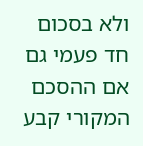ולא בסכום חד פעמי גם אם ההסכם המקורי קבע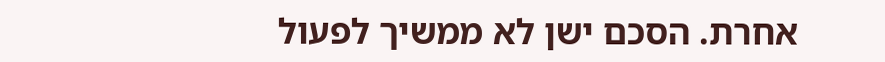אחרת. הסכם ישן לא ממשיך לפעול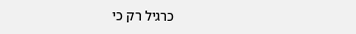כרגיל רק כי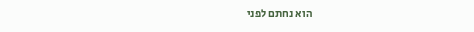הוא נחתם לפני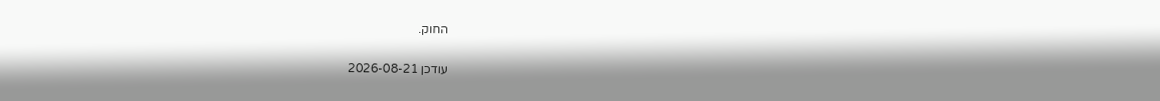החוק.

עודכן 2026-08-21